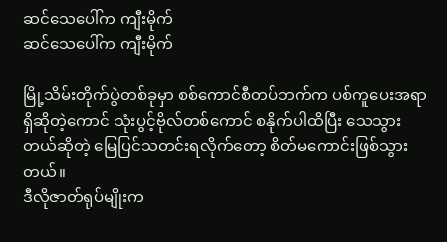ဆင်သေပေါ်က ကျီးမိုက်
ဆင်သေပေါ်က ကျီးမိုက်

မြို့သိမ်းတိုက်ပွဲတစ်ခုမှာ စစ်ကောင်စီတပ်ဘက်က ပစ်ကူပေးအရာရှိဆိုတဲ့ကောင် သုံးပွင့်ဗိုလ်တစ်ကောင် စနိုက်ပါထိပြီး သေသွားတယ်ဆိုတဲ့ မြေပြင်သတင်းရလိုက်တော့ စိတ်မကောင်းဖြစ်သွားတယ်။
ဒီလိုဇာတ်ရုပ်မျိုးက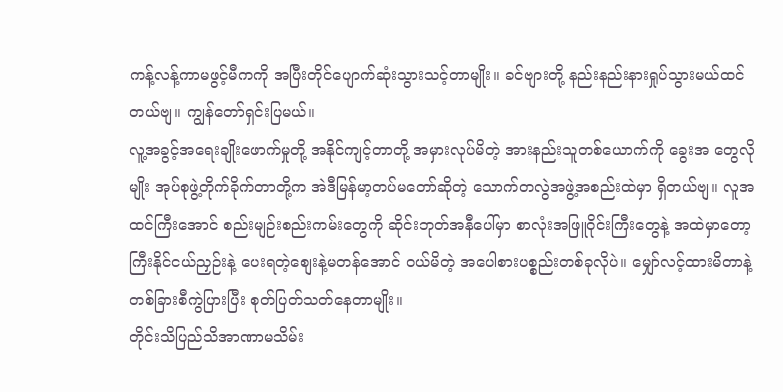ကန့်လန့်ကာမဖွင့်မီကကို အပြီးတိုင်ပျောက်ဆုံးသွားသင့်တာမျိုး။ ခင်ဗျားတို့ နည်းနည်းနားရှုပ်သွားမယ်ထင်တယ်ဗျ။ ကျွန်တော်ရှင်းပြမယ်။
လူ့အခွင့်အရေးချိုးဖောက်မှုတို့ အနိုင်ကျင့်တာတို့ အမှားလုပ်မိတဲ့ အားနည်းသူတစ်ယောက်ကို ခွေးအ တွေလိုမျိုး အုပ်စုဖွဲ့တိုက်ခိုက်တာတို့က အဲဒီမြန်မာ့တပ်မတော်ဆိုတဲ့ သောက်တလွဲအဖွဲ့အစည်းထဲမှာ ရှိတယ်ဗျ။ လူအထင်ကြီးအောင် စည်းမျဉ်းစည်းကမ်းတွေကို ဆိုင်းဘုတ်အနီပေါ်မှာ စာလုံးအဖြူဝိုင်းကြီးတွေနဲ့ အထဲမှာတော့ ကြီးနိုင်ငယ်ညှဉ်းနဲ့ ပေးရတဲ့စျေးနဲ့မတန်အောင် ဝယ်မိတဲ့ အပေါစားပစ္စည်းတစ်ခုလိုပဲ။ မျှော်လင့်ထားမိတာနဲ့ တစ်ခြားစီကွဲပြားပြီး စုတ်ပြတ်သတ်နေတာမျိုး။
တိုင်းသိပြည်သိအာဏာမသိမ်း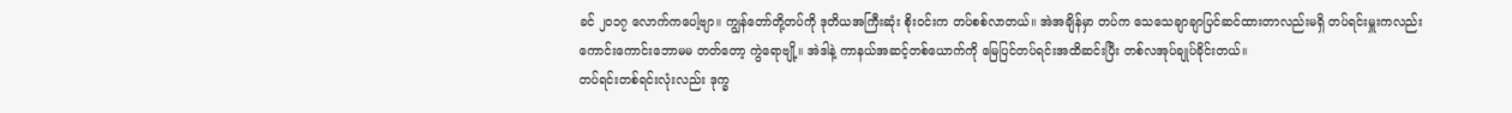ခင် ၂၀၁၇ လောက်ကပေါ့ဗျာ။ ကျွန်တော်တို့တပ်ကို ဒုတိယအကြီးဆုံး စိုးဝင်းက တပ်စစ်လာတယ်။ အဲအချိန်မှာ တပ်က သေသေချာချာပြင်ဆင်ထားတာလည်းမရှိ တပ်ရင်းမှူးကလည်း ကောင်းကောင်းဘောမမ တတ်တော့ ကွဲရောဗျို့။ အဲဒါနဲ့ ကာနယ်အဆင့်တစ်ယောက်ကို မြေပြင်တပ်ရင်းအထိဆင်းပြီး တစ်လအုပ်ချုပ်ခိုင်းတယ်။
တပ်ရင်းတစ်ရင်းလုံးလည်း ဒုက္ခ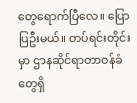တွေရောက်ပြီလေ။ ပြောပြဦးမယ်။ တပ်ရင်းတိုင်းမှာ ဌာနဆိုင်ရာတာဝန်ခံတွေရှိ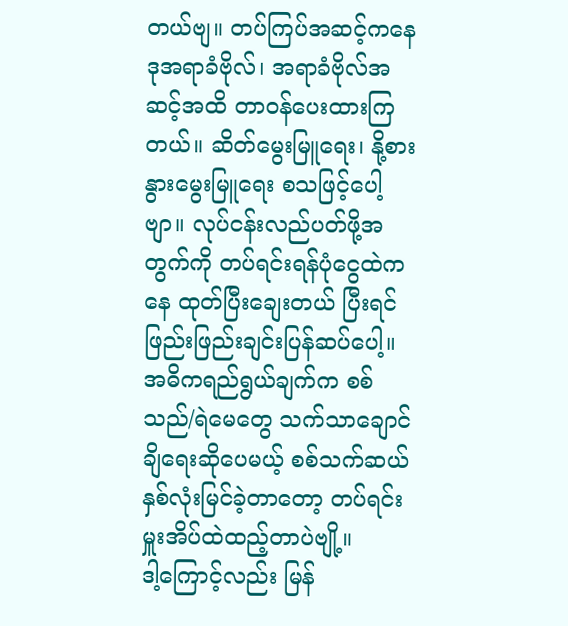တယ်ဗျ။ တပ်ကြပ်အဆင့်ကနေ ဒုအရာခံဗိုလ်၊ အရာခံဗိုလ်အဆင့်အထိ တာဝန်ပေးထားကြတယ်။ ဆိတ်မွေးမြူရေး၊ နို့စားနွားမွေးမြူရေး စသဖြင့်ပေါ့ဗျာ။ လုပ်ငန်းလည်ပတ်ဖို့အတွက်ကို တပ်ရင်းရန်ပုံငွေထဲကနေ ထုတ်ပြီးချေးတယ် ပြီးရင် ဖြည်းဖြည်းချင်းပြန်ဆပ်ပေါ့။ အဓိကရည်ရွယ်ချက်က စစ်သည်/ရဲမေတွေ သက်သာချောင်ချိရေးဆိုပေမယ့် စစ်သက်ဆယ်နှစ်လုံးမြင်ခဲ့တာတော့ တပ်ရင်းမှူးအိပ်ထဲထည့်တာပဲဗျို့။
ဒါ့ကြောင့်လည်း မြန်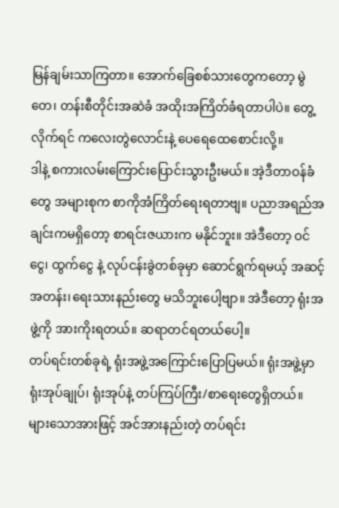မြန်ချမ်းသာကြတာ။ အောက်ခြေစစ်သားတွေကတော့ မွဲတေ၊ တန်းစီတိုင်းအဆဲခံ အထိုးအကြိတ်ခံရတာပါပဲ။ တွေ့လိုက်ရင် ကလေးတွဲလောင်းနဲ့ ပေရေထေစောင်းလို့။
ဒါနဲ့ စကားလမ်းကြောင်းပြောင်းသွားဦးမယ်။ အဲ့ဒီတာဝန်ခံတွေ အများစုက စာကိုအံကြိတ်ရေးရတာဗျ။ ပညာအရည်အချင်းကမရှိတော့ စာရင်းဇယားက မနိုင်ဘူး။ အဲဒီတော့ ဝင်ငွေ၊ ထွက်ငွေ နဲ့ လုပ်ငန်းခွဲတစ်ခုမှာ ဆောင်ရွက်ရမယ့် အဆင့်အတန်း၊ရေးသားနည်းတွေ မသိဘူးပေါ့ဗျာ။ အဲဒီတော့ ရုံးအဖွဲ့ကို အားကိုးရတယ်။ ဆရာတင်ရတယ်ပေါ့။
တပ်ရင်းတစ်ခုရဲ့ ရုံးအဖွဲ့အကြောင်းပြောပြမယ်။ ရုံးအဖွဲ့မှာ ရုံးအုပ်ချုပ်၊ ရုံးအုပ်နဲ့ တပ်ကြပ်ကြီး/စာရေးတွေရှိတယ်။ များသောအားဖြင့် အင်အားနည်းတဲ့ တပ်ရင်း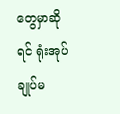တွေမှာဆိုရင် ရုံးအုပ်ချုပ်မ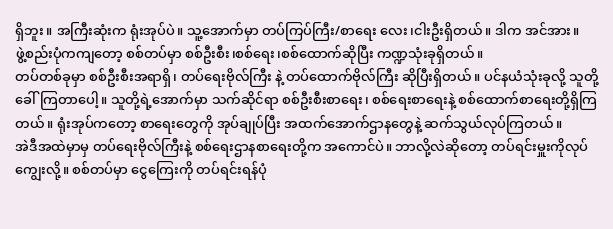ရှိဘူး။ အကြီးဆုံးက ရုံးအုပ်ပဲ။ သူ့အောက်မှာ တပ်ကြပ်ကြီး/စာရေး လေး၊ငါးဦးရှိတယ်။ ဒါက အင်အား။
ဖွဲ့စည်းပုံကကျတော့ စစ်တပ်မှာ စစ်ဦးစီး၊စစ်ရေး၊စစ်ထောက်ဆိုပြီး ကဏ္ဍသုံးခုရှိတယ်။
တပ်တစ်ခုမှာ စစ်ဦးစီးအရာရှိ၊ တပ်ရေးဗိုလ်ကြီး နဲ့ တပ်ထောက်ဗိုလ်ကြီး ဆိုပြီးရှိတယ်။ ပင်နယံသုံးခုလို့ သူတို့ခေါ်ကြတာပေါ့။ သူတို့ရဲ့အောက်မှာ သက်ဆိုင်ရာ စစ်ဦးစီးစာရေး၊ စစ်ရေးစာရေးနဲ့ စစ်ထောက်စာရေးတို့ရှိကြတယ်။ ရုံးအုပ်ကတော့ စာရေးတွေကို အုပ်ချုပ်ပြီး အထက်အောက်ဌာနတွေနဲ့ ဆက်သွယ်လုပ်ကြတယ်။
အဲဒီအထဲမှာမှ တပ်ရေးဗိုလ်ကြီးနဲ့ စစ်ရေးဌာနစာရေးတို့က အကောင်ပဲ။ ဘာလို့လဲဆိုတော့ တပ်ရင်းမှူးကိုလုပ်ကျွေးလို့။ စစ်တပ်မှာ ငွေကြေးကို တပ်ရင်းရန်ပုံ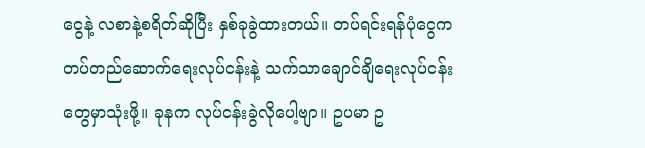ငွေနဲ့ လစာနဲ့စရိတ်ဆိုပြီး နှစ်ခုခွဲထားတယ်။ တပ်ရင်းရန်ပုံငွေက တပ်တည်ဆောက်ရေးလုပ်ငန်းနဲ့ သက်သာချောင်ချိရေးလုပ်ငန်းတွေမှာသုံးဖို့။ ခုနက လုပ်ငန်းခွဲလိုပေါ့ဗျာ။ ဥပမာ ဥ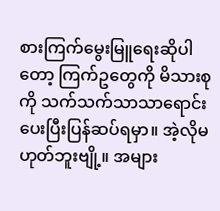စားကြက်မွေးမြူရေးဆိုပါတော့ ကြက်ဥတွေကို မိသားစုကို သက်သက်သာသာရောင်းပေးပြီးပြန်ဆပ်ရမှာ။ အဲ့လိုမဟုတ်ဘူးဗျို့။ အများ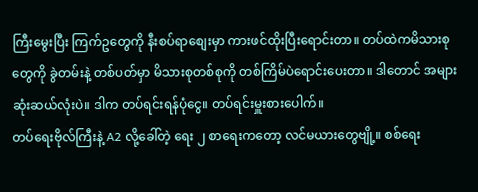ကြီးမွေးပြီး ကြက်ဥတွေကို နီးစပ်ရာစျေးမှာ ကားဖင်ထိုးပြီးရောင်းတာ။ တပ်ထဲကမိသားစုတွေကို ခွဲတမ်းနဲ့ တစ်ပတ်မှာ မိသားစုတစ်စုကို တစ်ကြိမ်ပဲရောင်းပေးတာ။ ဒါတောင် အများဆုံးဆယ်လုံးပဲ။ ဒါက တပ်ရင်းရန်ပုံငွေ။ တပ်ရင်းမှူးစားပေါက်။
တပ်ရေးဗိုလ်ကြီးနဲ့ A2 လို့ခေါ်တဲ့ ရေး ၂ စာရေးကတော့ လင်မယားတွေဗျို့။ စစ်ရေး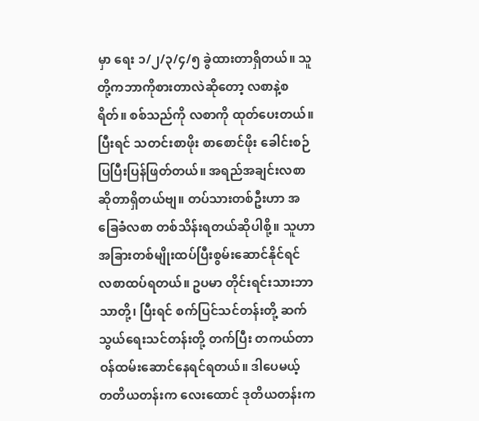မှာ ရေး ၁/၂/၃/၄/၅ ခွဲထားတာရှိတယ်။ သူတို့ကဘာကိုစားတာလဲဆိုတော့ လစာနဲ့စရိတ်။ စစ်သည်ကို လစာကို ထုတ်ပေးတယ်။ပြီးရင် သတင်းစာဖိုး စာစောင်ဖိုး ခေါင်းစဉ်ပြပြီးပြန်ဖြတ်တယ်။ အရည်အချင်းလစာဆိုတာရှိတယ်ဗျ။ တပ်သားတစ်ဦးဟာ အခြေခံလစာ တစ်သိန်းရတယ်ဆိုပါစို့။ သူဟာ အခြားတစ်မျိုးထပ်ပြီးစွမ်းဆောင်နိုင်ရင် လစာထပ်ရတယ်။ ဥပမာ တိုင်းရင်းသားဘာသာတို့၊ ပြီးရင် စက်ပြင်သင်တန်းတို့ ဆက်သွယ်ရေးသင်တန်းတို့ တက်ပြီး တကယ်တာဝန်ထမ်းဆောင်နေရင်ရတယ်။ ဒါပေမယ့် တတိယတန်းက လေးထောင် ဒုတိယတန်းက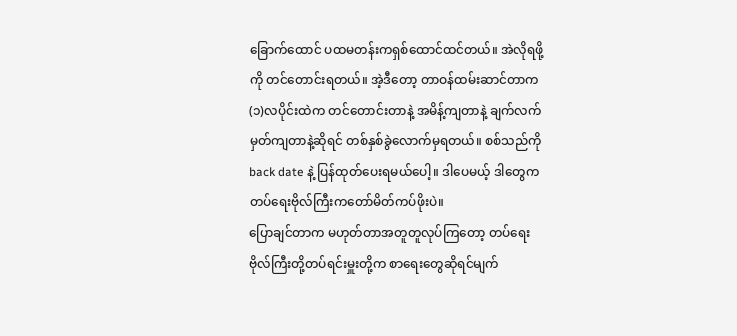ခြောက်ထောင် ပထမတန်းကရှစ်ထောင်ထင်တယ်။ အဲလိုရဖို့ကို တင်တောင်းရတယ်။ အဲ့ဒီတော့ တာဝန်ထမ်းဆာင်တာက (၁)လပိုင်းထဲက တင်တောင်းတာနဲ့ အမိန့်ကျတာနဲ့ ချက်လက်မှတ်ကျတာနဲ့ဆိုရင် တစ်နှစ်ခွဲလောက်မှရတယ်။ စစ်သည်ကို back date နဲ့ ပြန်ထုတ်ပေးရမယ်ပေါ့။ ဒါပေမယ့် ဒါတွေက တပ်ရေးဗိုလ်ကြီးကတော်မိတ်ကပ်ဖိုးပဲ။
ပြောချင်တာက မဟုတ်တာအတူတူလုပ်ကြတော့ တပ်ရေးဗိုလ်ကြီးတို့တပ်ရင်းမှူးတို့က စာရေးတွေဆိုရင်မျက်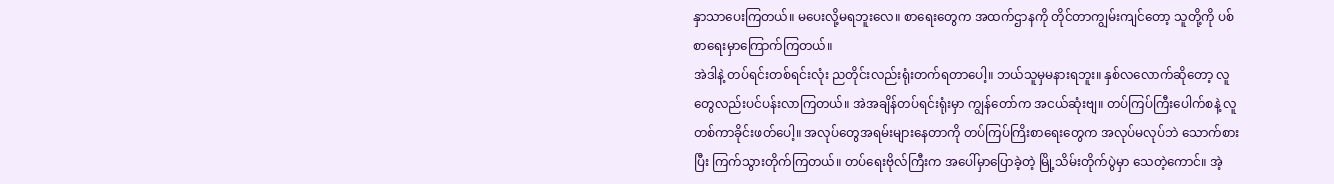နှာသာပေးကြတယ်။ မပေးလို့မရဘူးလေ။ စာရေးတွေက အထက်ဌာနကို တိုင်တာကျွမ်းကျင်တော့ သူတို့ကို ပစ်စာရေးမှာကြောက်ကြတယ်။
အဲဒါနဲ့ တပ်ရင်းတစ်ရင်းလုံး ညတိုင်းလည်းရုံးတက်ရတာပေါ့။ ဘယ်သူမှမနားရဘူး။ နှစ်လလောက်ဆိုတော့ လူတွေလည်းပင်ပန်းလာကြတယ်။ အဲအချိန်တပ်ရင်းရုံးမှာ ကျွန်တော်က အငယ်ဆုံးဗျ။ တပ်ကြပ်ကြီးပေါက်စနဲ့ လူတစ်ကာခိုင်းဖတ်ပေါ့။ အလုပ်တွေအရမ်းများနေတာကို တပ်ကြပ်ကြိးစာရေးတွေက အလုပ်မလုပ်ဘဲ သောက်စားပြီး ကြက်သွားတိုက်ကြတယ်။ တပ်ရေးဗိုလ်ကြီးက အပေါ်မှာပြောခဲ့တဲ့ မြို့သိမ်းတိုက်ပွဲမှာ သေတဲ့ကောင်။ အဲ့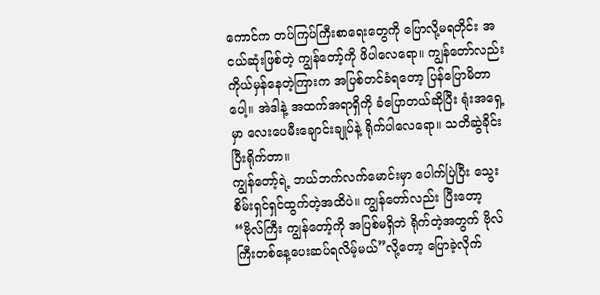ကောင်က တပ်ကြပ်ကြီးစာရေးတွေကို ပြောလို့မရတိုင်း အငယ်ဆုံးဖြစ်တဲ့ ကျွန်တော့်ကို ဖိပါလေရော။ ကျွန်တော်လည်း ကိုယ်မှန်နေတဲ့ကြားက အပြစ်တင်ခံရတော့ ပြန်ပြောမိတာပေါ့။ အဲဒါနဲ့ အထက်အရာရှိကို ခံပြောတယ်ဆိုပြီး ရုံးအရှေ့မှာ လေးပေမီးချောင်းချုပ်နဲ့ ရိုက်ပါလေရော။ သတိဆွဲခိုင်းပြီးရိုက်တာ။
ကျွန်တော့်ရဲ့ ဘယ်ဘက်လက်မောင်းမှာ ပေါက်ပြဲပြီး သွေးစိမ်းရှင်ရှင်ထွက်တဲ့အထိပဲ။ ကျွန်တော်လည်း ပြီးတော့ “ဗိုလ်ကြီး ကျွန်တော့်ကို အပြစ်မရှိဘဲ ရိုက်တဲ့အတွက် ဗိုလ်ကြီးတစ်နေ့ပေးဆပ်ရလိမ့်မယ်”လို့တော့ ပြောခဲ့လိုက်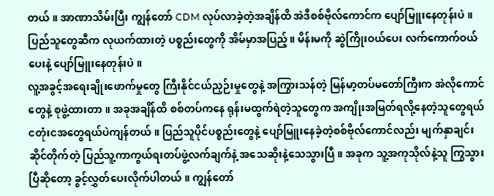တယ်။ အာဏာသိမ်းပြီး ကျွန်တော် CDM လုပ်လာခဲ့တဲ့အချိန်ထိ အဲဒီစစ်ဗိုလ်ကောင်က ပျော်မြူးနေတုန်းပဲ။ ပြည်သူတွေဆီက လုယက်ထားတဲ့ ပစ္စည်းတွေကို အိမ်မှာအပြည့်။ မိန်းမကို ဆွဲကြိုးဝယ်ပေး လက်ကောက်ဝယ်ပေးနဲ့ ပျော်မြူးနေတုန်းပဲ။
လူ့အခွင့်အရေးချိုးဖောက်မှုတွေ ကြီးနိုင်ငယ်ညှဉ်းမှုတွေနဲ့ အကြွားသန်တဲ့ မြန်မာ့တပ်မတော်ကြီးက အဲလိုကောင်တွေနဲ့ စုဖွဲ့ထားတာ။ အခုအချိန်ထိ စစ်တပ်ကနေ ရုန်းမထွက်ရဲတဲ့သူတွေက အကျိုးအမြတ်ရလို့နေတဲ့သူတွေရယ် ငတုံးငအတွေရယ်ပဲကျန်တယ်။ ပြည်သူပိုင်ပစ္စည်းတွေနဲ့ ပျော်မြူးနေခဲ့တဲ့စစ်ဗိုလ်ကောင်လည်း မျက်နှာချင်းဆိုင်တိုက်တဲ့ ပြည်သူ့ကာကွယ်ရးတပ်ဖွဲ့လက်ချက်နဲ့ အသေဆိုးနဲ့သေသွားပြီ။ အခုက သူ့အကုသိုလ်နဲ့သူ ကြွသွားပြီဆိုတော့ ခွင့်လွှတ်ပေးလိုက်ပါတယ်။ ကျွန်တော်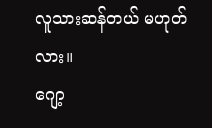လူသားဆန်တယ် မဟုတ်လား။
ဂျော့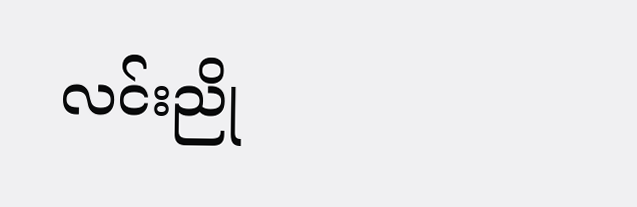လင်းညို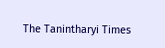The Tanintharyi Times